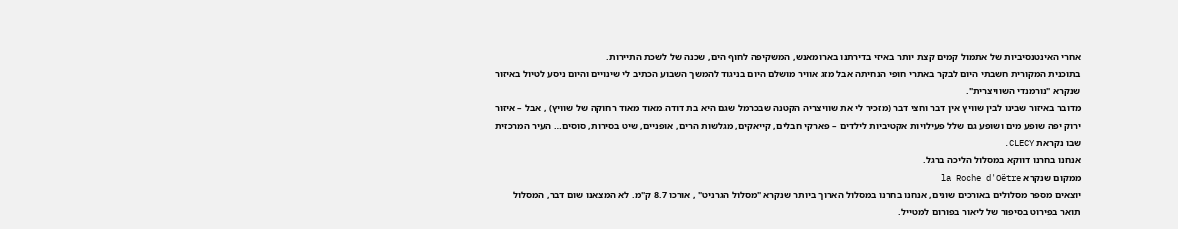אחרי האינטנסיביות של אתמול קמים קצת יותר באיזי בדירתנו בארומאנש, המשקיפה לחוף הים, שכנה של לשכת התיירות.
בתוכנית המקורית חשבתי היום לבקר באתרי חופי הנחיתה אבל מזג אוויר מושלם היום בניגוד להמשך השבוע הכתיב לי שינויים והיום ניסע לטיול באיזור שנקרא "נורמנדי השוויצרית".
מדובר באיזור שבינו לבין שוויץ אין דבר וחצי דבר (מזכיר לי את שוויצריה הקטנה שבכרמל שגם היא בת דודה מאוד מאוד רחוקה של שוויץ) , אבל – איזור ירוק יפה שופע מים ושופע גם שלל פעילויות אקטיביות לילדים – פארקי חבלים, קייאקים, מגלשות הרים, אופניים, שיט בסירות, סוסים… העיר המרכזית שבו נקראת CLECY.
אנחנו בחרנו דווקא במסלול הליכה ברגל.
ממקום שנקרא la Roche d'Oëtre
יוצאים מספר מסלולים באורכים שונים, אנחנו בחרנו במסלול הארוך ביותר שנקרא "מסלול הגרניט" , אורכו 8.7 ק"מ. לא המצאנו שום דבר, המסלול תואר בפירוט בסיפור של ליאור בפורום למטייל.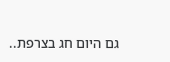גם היום חג בצרפת..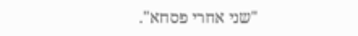"שני אחרי פסחא".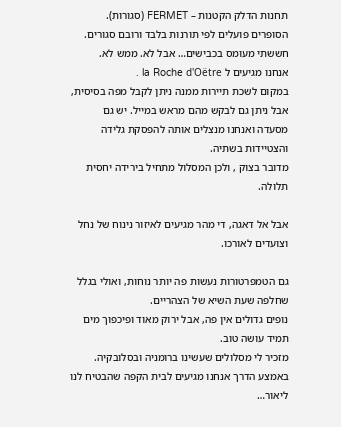תחנות הדלק הקטנות – FERMET (סגורות). הסופרים פועלים לפי תורנות בלבד ורובם סגורים. חששתי מעומס בכבישים… אבל לא. ממש לא.
אנחנו מגיעים ל la Roche d'Oëtre .
במקום לשכת תיירות ממנה ניתן לקבל מפה בסיסית, אבל ניתן גם לבקש מהם מראש במייל. יש גם מסעדה ואנחנו מנצלים אותה להפסקת גלידה והצטיידות בשתיה.
מדובר בצוק , ולכן המסלול מתחיל בירידה יחסית תלולה.

אבל אל דאגה, די מהר מגיעים לאיזור נינוח של נחל וצועדים לאורכו.

גם הטמפרטורות נעשות פה יותר נוחות, ואולי בגלל שחלפה שעת השיא של הצהריים.
נופים גדולים אין פה, אבל ירוק מאוד ופיכפוך מים תמיד עושה טוב.
מזכיר לי מסלולים שעשינו ברומניה ובסלובקיה.
באמצע הדרך אנחנו מגיעים לבית הקפה שהבטיח לנו ליאור…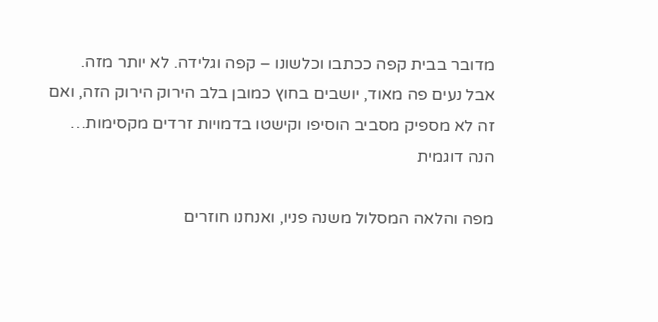מדובר בבית קפה ככתבו וכלשונו – קפה וגלידה. לא יותר מזה.
אבל נעים פה מאוד, יושבים בחוץ כמובן בלב הירוק הירוק הזה, ואם זה לא מספיק מסביב הוסיפו וקישטו בדמויות זרדים מקסימות… הנה דוגמית

מפה והלאה המסלול משנה פניו, ואנחנו חוזרים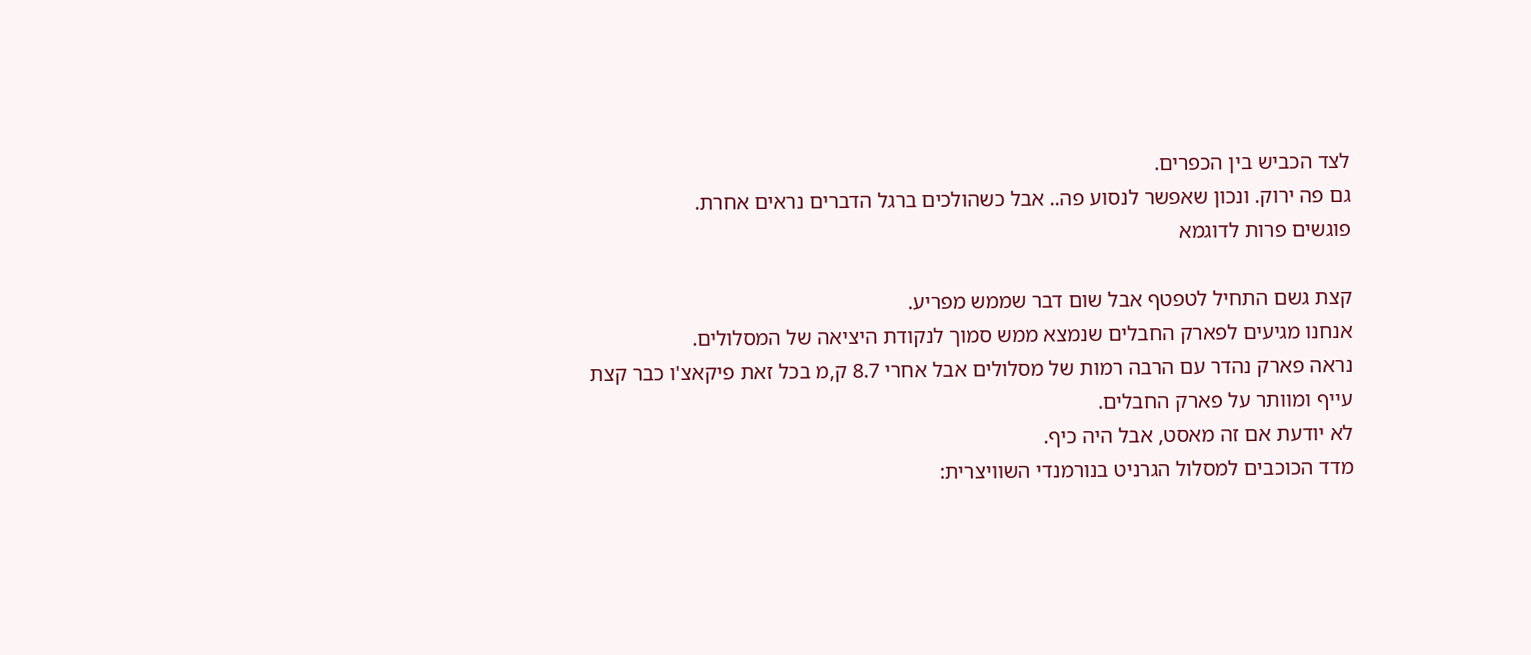לצד הכביש בין הכפרים.
גם פה ירוק. ונכון שאפשר לנסוע פה.. אבל כשהולכים ברגל הדברים נראים אחרת.
פוגשים פרות לדוגמא

קצת גשם התחיל לטפטף אבל שום דבר שממש מפריע.
אנחנו מגיעים לפארק החבלים שנמצא ממש סמוך לנקודת היציאה של המסלולים.
נראה פארק נהדר עם הרבה רמות של מסלולים אבל אחרי 8.7 ק,מ בכל זאת פיקאצ'ו כבר קצת עייף ומוותר על פארק החבלים.
לא יודעת אם זה מאסט, אבל היה כיף.
מדד הכוכבים למסלול הגרניט בנורמנדי השוויצרית: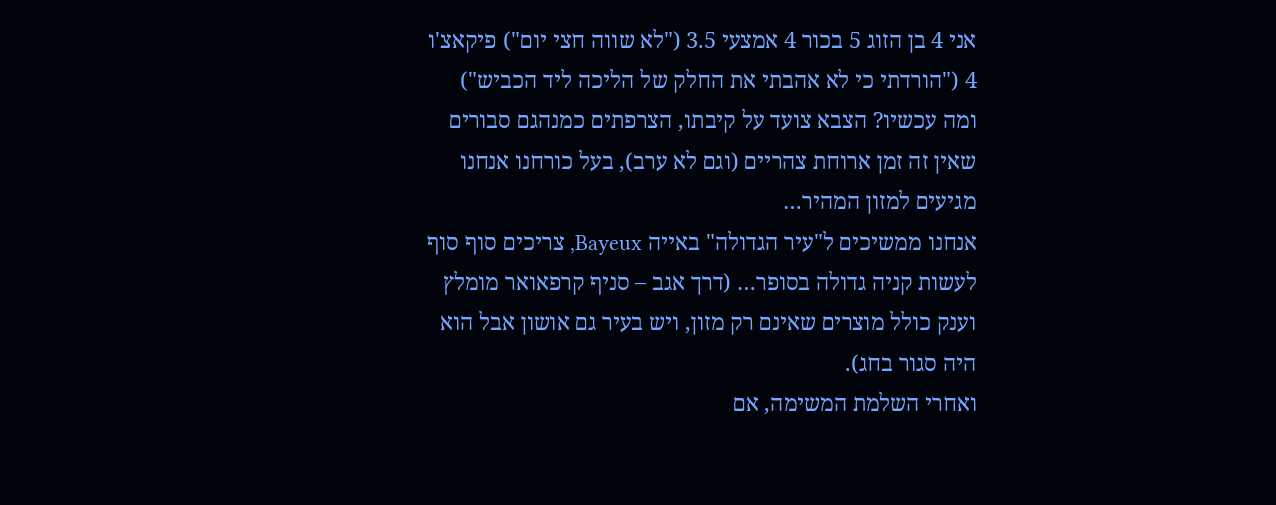אני 4 בן הזוג 5 בכור 4 אמצעי 3.5 ("לא שווה חצי יום") פיקאצ'ו 4 ("הורדתי כי לא אהבתי את החלק של הליכה ליד הכביש")
ומה עכשיו? הצבא צועד על קיבתו, הצרפתים כמנהגם סבורים שאין זה זמן ארוחת צהריים (וגם לא ערב), בעל כורחנו אנחנו מגיעים למזון המהיר…
אנחנו ממשיכים ל"עיר הגדולה" באייה Bayeux, צריכים סוף סוף לעשות קניה גדולה בסופר… (דרך אגב – סניף קרפאואר מומלץ וענק כולל מוצרים שאינם רק מזון, ויש בעיר גם אושון אבל הוא היה סגור בחג).
ואחרי השלמת המשימה, אם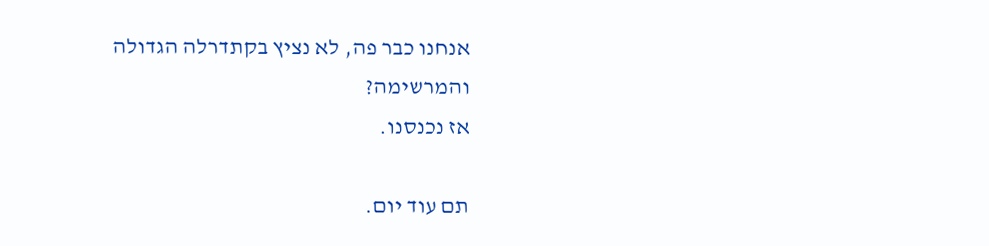אנחנו כבר פה, לא נציץ בקתדרלה הגדולה והמרשימה?
אז נכנסנו.

תם עוד יום.